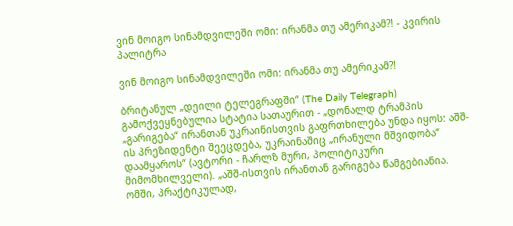ვინ მოიგო სინამდვილეში ომი: ირანმა თუ ამერიკამ?! - კვირის პალიტრა

ვინ მოიგო სინამდვილეში ომი: ირანმა თუ ამერიკამ?!

ბრიტანულ „დეილი ტელეგრაფში“ (The Daily Telegraph) გამოქვეყნებულია სტატია სათაურით - „დონალდ ტრამპის „გარიგება“ ირანთან უკრაინისთვის გაფრთხილება უნდა იყოს: აშშ-ის პრეზიდენტი შეეცდება, უკრაინაშიც „ირანული მშვიდობა“ დაამყაროს“ (ავტორი - ჩარლზ მური, პოლიტიკური მიმომხილველი). „აშშ-ისთვის ირანთან გარიგება წამგებიანია. ომში, პრაქტიკულად,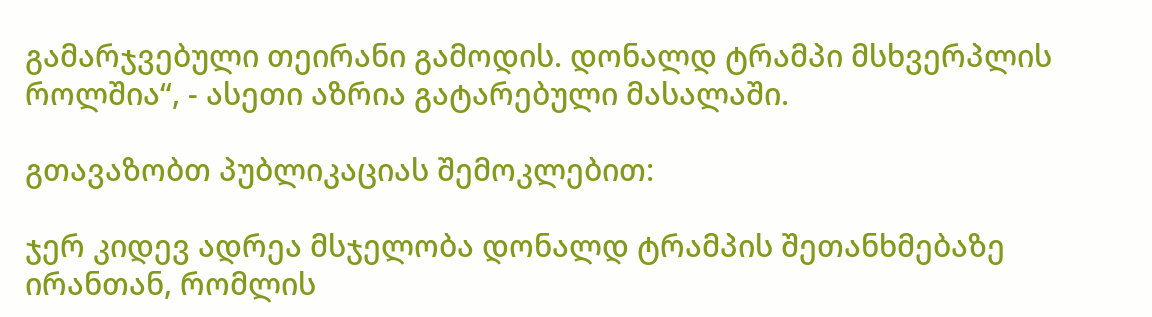გამარჯვებული თეირანი გამოდის. დონალდ ტრამპი მსხვერპლის როლშია“, - ასეთი აზრია გატარებული მასალაში.

გთავაზობთ პუბლიკაციას შემოკლებით:

ჯერ კიდევ ადრეა მსჯელობა დონალდ ტრამპის შეთანხმებაზე ირანთან, რომლის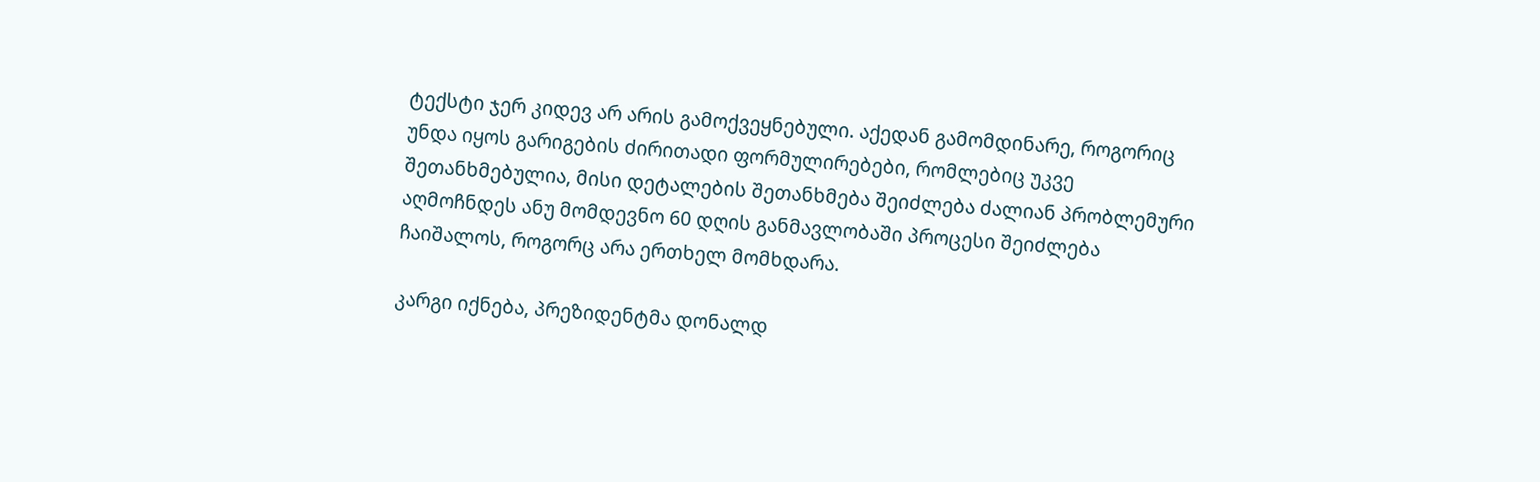ტექსტი ჯერ კიდევ არ არის გამოქვეყნებული. აქედან გამომდინარე, როგორიც უნდა იყოს გარიგების ძირითადი ფორმულირებები, რომლებიც უკვე შეთანხმებულია, მისი დეტალების შეთანხმება შეიძლება ძალიან პრობლემური აღმოჩნდეს ანუ მომდევნო 60 დღის განმავლობაში პროცესი შეიძლება ჩაიშალოს, როგორც არა ერთხელ მომხდარა.

კარგი იქნება, პრეზიდენტმა დონალდ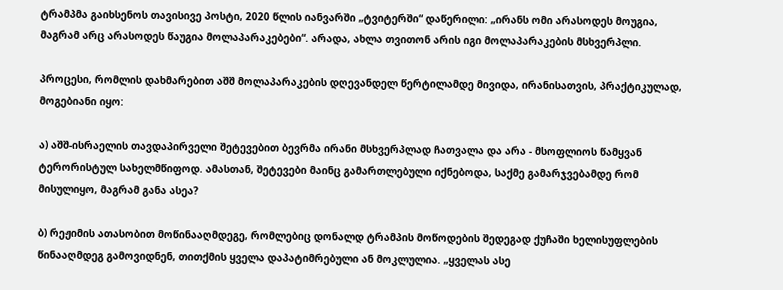ტრამპმა გაიხსენოს თავისივე პოსტი, 2020 წლის იანვარში „ტვიტერში“ დაწერილი: „ირანს ომი არასოდეს მოუგია, მაგრამ არც არასოდეს წაუგია მოლაპარაკებები“. არადა, ახლა თვითონ არის იგი მოლაპარაკების მსხვერპლი.

პროცესი, რომლის დახმარებით აშშ მოლაპარაკების დღევანდელ წერტილამდე მივიდა, ირანისათვის, პრაქტიკულად, მოგებიანი იყო:

ა) აშშ-ისრაელის თავდაპირველი შეტევებით ბევრმა ირანი მსხვერპლად ჩათვალა და არა - მსოფლიოს წამყვან ტერორისტულ სახელმწიფოდ. ამასთან, შეტევები მაინც გამართლებული იქნებოდა, საქმე გამარჯვებამდე რომ მისულიყო, მაგრამ განა ასეა?

ბ) რეჟიმის ათასობით მოწინააღმდეგე, რომლებიც დონალდ ტრამპის მოწოდების შედეგად ქუჩაში ხელისუფლების წინააღმდეგ გამოვიდნენ, თითქმის ყველა დაპატიმრებული ან მოკლულია. „ყველას ასე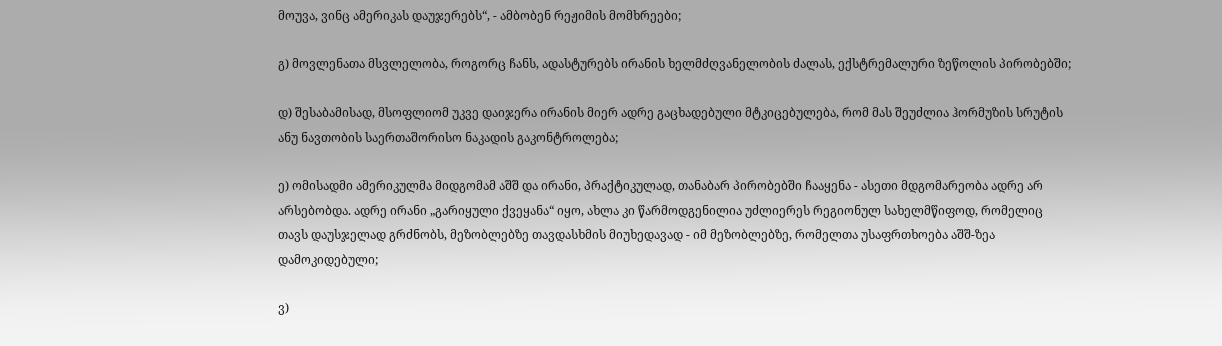მოუვა, ვინც ამერიკას დაუჯერებს“, - ამბობენ რეჟიმის მომხრეები;

გ) მოვლენათა მსვლელობა, როგორც ჩანს, ადასტურებს ირანის ხელმძღვანელობის ძალას, ექსტრემალური ზეწოლის პირობებში;

დ) შესაბამისად, მსოფლიომ უკვე დაიჯერა ირანის მიერ ადრე გაცხადებული მტკიცებულება, რომ მას შეუძლია ჰორმუზის სრუტის ანუ ნავთობის საერთაშორისო ნაკადის გაკონტროლება;

ე) ომისადმი ამერიკულმა მიდგომამ აშშ და ირანი, პრაქტიკულად, თანაბარ პირობებში ჩააყენა - ასეთი მდგომარეობა ადრე არ არსებობდა. ადრე ირანი „გარიყული ქვეყანა“ იყო, ახლა კი წარმოდგენილია უძლიერეს რეგიონულ სახელმწიფოდ, რომელიც თავს დაუსჯელად გრძნობს, მეზობლებზე თავდასხმის მიუხედავად - იმ მეზობლებზე, რომელთა უსაფრთხოება აშშ-ზეა დამოკიდებული;

ვ)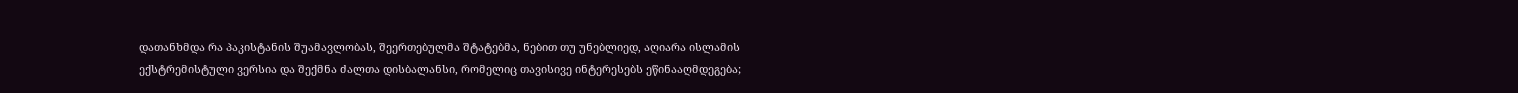დათანხმდა რა პაკისტანის შუამავლობას, შეერთებულმა შტატებმა, ნებით თუ უნებლიედ, აღიარა ისლამის ექსტრემისტული ვერსია და შექმნა ძალთა დისბალანსი, რომელიც თავისივე ინტერესებს ეწინააღმდეგება;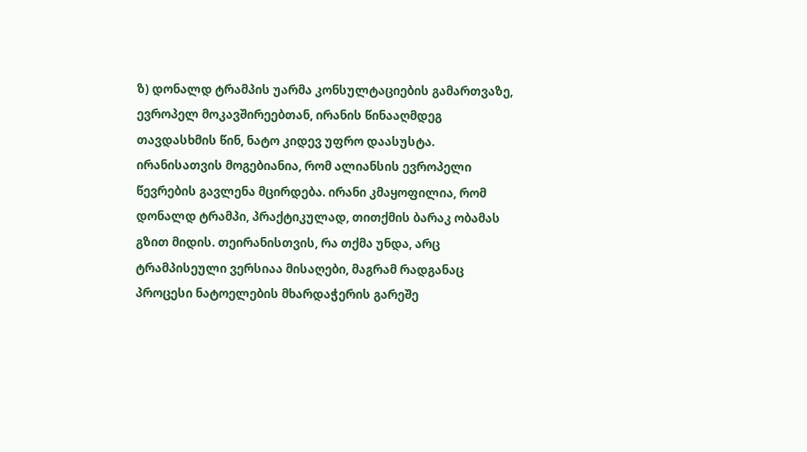ზ) დონალდ ტრამპის უარმა კონსულტაციების გამართვაზე, ევროპელ მოკავშირეებთან, ირანის წინააღმდეგ თავდასხმის წინ, ნატო კიდევ უფრო დაასუსტა. ირანისათვის მოგებიანია, რომ ალიანსის ევროპელი წევრების გავლენა მცირდება. ირანი კმაყოფილია, რომ დონალდ ტრამპი, პრაქტიკულად, თითქმის ბარაკ ობამას გზით მიდის. თეირანისთვის, რა თქმა უნდა, არც ტრამპისეული ვერსიაა მისაღები, მაგრამ რადგანაც პროცესი ნატოელების მხარდაჭერის გარეშე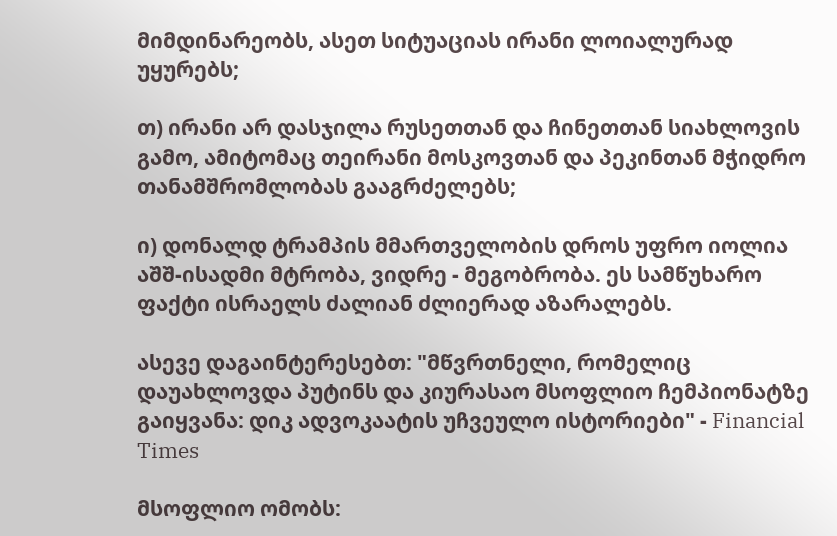მიმდინარეობს, ასეთ სიტუაციას ირანი ლოიალურად უყურებს;

თ) ირანი არ დასჯილა რუსეთთან და ჩინეთთან სიახლოვის გამო, ამიტომაც თეირანი მოსკოვთან და პეკინთან მჭიდრო თანამშრომლობას გააგრძელებს;

ი) დონალდ ტრამპის მმართველობის დროს უფრო იოლია აშშ-ისადმი მტრობა, ვიდრე - მეგობრობა. ეს სამწუხარო ფაქტი ისრაელს ძალიან ძლიერად აზარალებს.

ასევე დაგაინტერესებთ: "მწვრთნელი, რომელიც დაუახლოვდა პუტინს და კიურასაო მსოფლიო ჩემპიონატზე გაიყვანა: დიკ ადვოკაატის უჩვეულო ისტორიები" - Financial Times

მსოფლიო ომობს: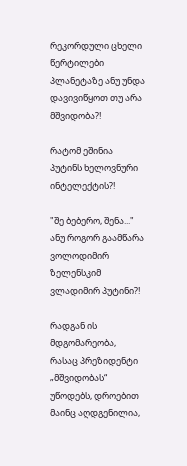რეკორდული ცხელი წერტილები პლანეტაზე ანუ უნდა დავივიწყოთ თუ არა მშვიდობა?!

რატომ ეშინია პუტინს ხელოვნური ინტელექტის?!

"შე ბებერო, შენა..." ანუ როგორ გაამწარა ვოლოდიმირ ზელენსკიმ ვლადიმირ პუტინი?!

რადგან ის მდგომარეობა, რასაც პრეზიდენტი „მშვიდობას“ უწოდებს, დროებით მაინც აღდგენილია,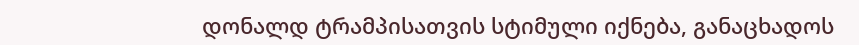დონალდ ტრამპისათვის სტიმული იქნება, განაცხადოს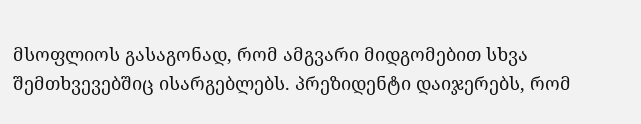მსოფლიოს გასაგონად, რომ ამგვარი მიდგომებით სხვა შემთხვევებშიც ისარგებლებს. პრეზიდენტი დაიჯერებს, რომ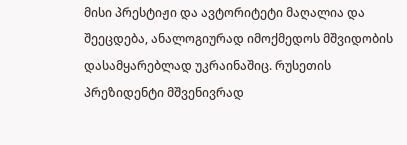მისი პრესტიჟი და ავტორიტეტი მაღალია და შეეცდება, ანალოგიურად იმოქმედოს მშვიდობის დასამყარებლად უკრაინაშიც. რუსეთის პრეზიდენტი მშვენივრად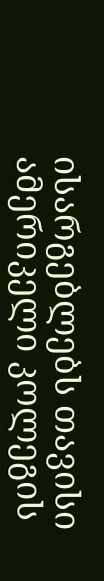ისარგებლებს თავისი ამერიკელი კოლეგის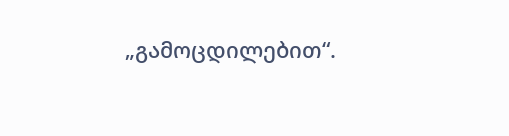„გამოცდილებით“.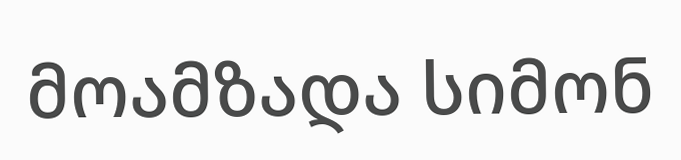მოამზადა სიმონ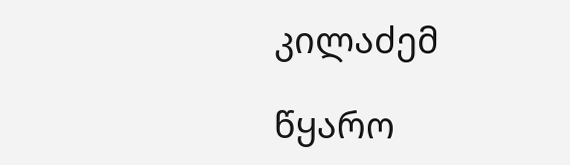კილაძემ

წყარო